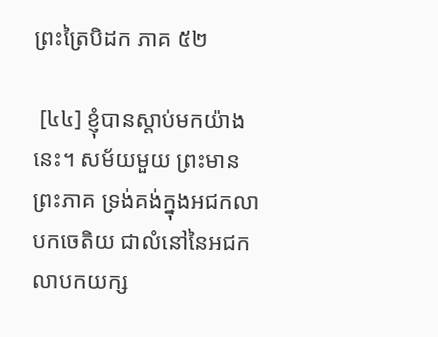ព្រះត្រៃបិដក ភាគ ៥២

 [៤៤] ខ្ញុំបានស្តាប់មកយ៉ាងនេះ។ សម័យមួយ ព្រះមានព្រះភាគ ទ្រង់គង់ក្នុងអជកលាបកចេតិយ ជាលំនៅនៃអជកលាបកយក្ស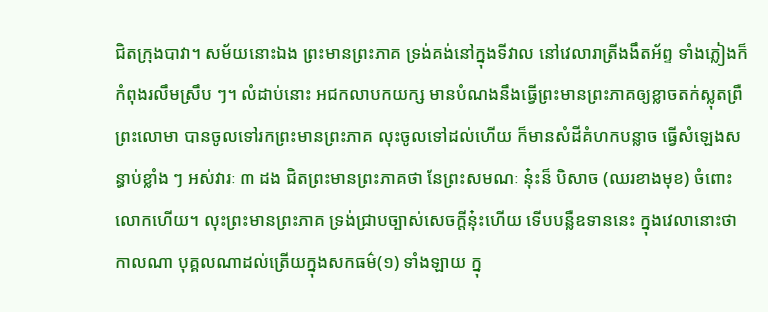ជិតក្រុងបាវា។ សម័យនោះឯង ព្រះមានព្រះភាគ ទ្រង់គង់នៅក្នុងទីវាល នៅវេលារាត្រីងងឹតអ័ព្ទ ទាំងភ្លៀងក៏កំពុងរលឹមស្រឹប ៗ។ លំដាប់នោះ អជកលាបកយក្ស មានបំណងនឹងធ្វើព្រះមានព្រះភាគឲ្យខ្លាចតក់ស្លុតព្រឺព្រះលោមា បានចូលទៅរកព្រះមានព្រះភាគ លុះចូលទៅដល់ហើយ ក៏មានសំដីគំហកបន្លាច ធ្វើសំឡេងសន្ធាប់ខ្លាំង ៗ អស់វារៈ ៣ ដង ជិតព្រះមានព្រះភាគថា នែព្រះសមណៈ នុ៎ះន៏ បិសាច (ឈរខាងមុខ) ចំពោះលោកហើយ។ លុះព្រះមានព្រះភាគ ទ្រង់ជ្រាបច្បាស់សេចក្តីនុ៎ះហើយ ទើបបន្លឺឧទាននេះ ក្នុងវេលានោះថា
កាលណា បុគ្គលណាដល់ត្រើយក្នុងសកធម៌(១) ទាំងឡាយ ក្នុ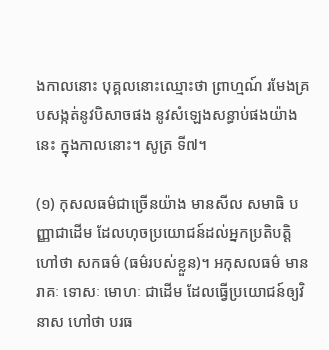ងកាលនោះ បុគ្គលនោះឈ្មោះថា ព្រាហ្មណ៍ រមែងគ្របសង្កត់នូវបិសាចផង នូវសំឡេងសន្ធាប់ផងយ៉ាងនេះ ក្នុងកាលនោះ។ សូត្រ ទី៧។

(១) កុសលធម៌ជាច្រើនយ៉ាង មានសីល សមាធិ បញ្ញាជាដើម ដែលហុចប្រយោជន៍ដល់អ្នកប្រតិបត្តិ ហៅថា សកធម៌ (ធម៌របស់ខ្លួន)។ អកុសលធម៌ មានរាគៈ ទោសៈ មោហៈ ជាដើម ដែលធ្វើប្រយោជន៍ឲ្យវិនាស ហៅថា បរធ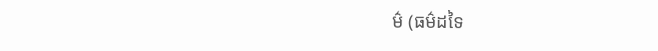ម៌ (ធម៌ដទៃ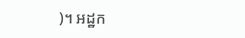)។ អដ្ឋក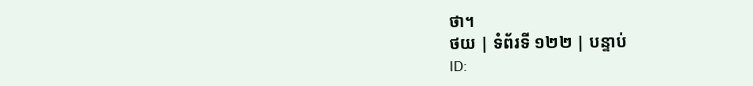ថា។
ថយ | ទំព័រទី ១២២ | បន្ទាប់
ID: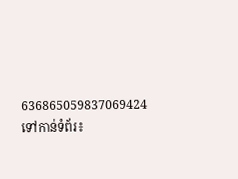636865059837069424
ទៅកាន់ទំព័រ៖